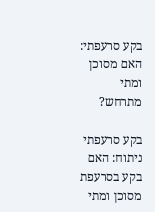בקע סרעפתי: האם מסוכן ומתי מתרחש?

בקע סרעפתי ניתוח: האם בקע בסרעפת מסוכן ומתי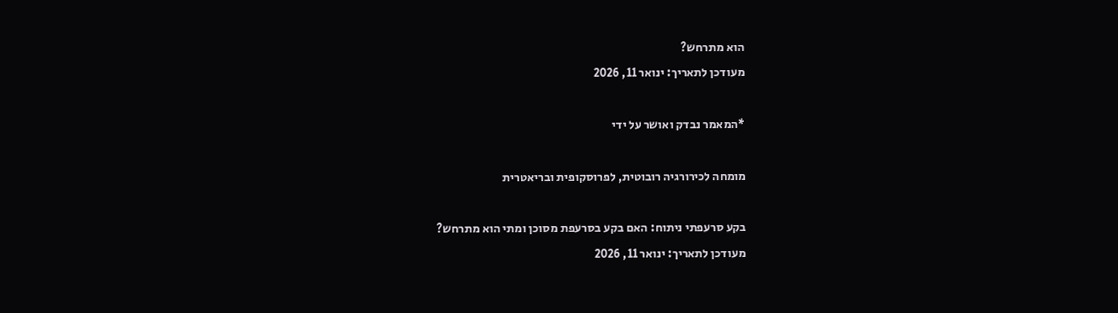הוא מתרחש?
מעודכן לתאריך: ינואר 11, 2026

*המאמר נבדק ואושר על ידי

מומחה לכירורגיה רובוטית, לפרוסקופית ובריאטרית

בקע סרעפתי ניתוח: האם בקע בסרעפת מסוכן ומתי הוא מתרחש?
מעודכן לתאריך: ינואר 11, 2026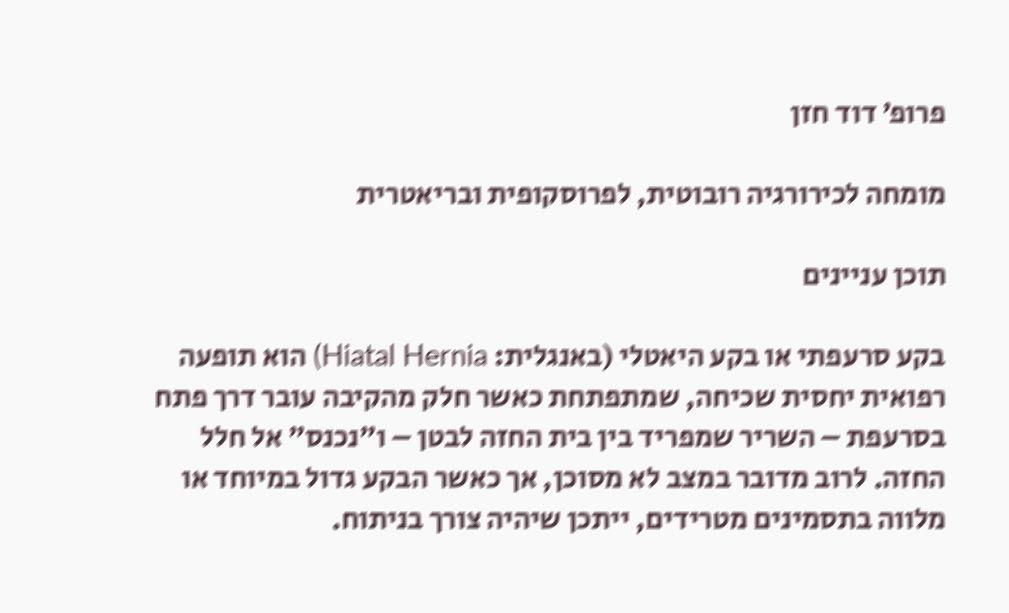פרופ׳ דוד חזן

מומחה לכירורגיה רובוטית, לפרוסקופית ובריאטרית

תוכן עניינים

בקע סרעפתי או בקע היאטלי (באנגלית: Hiatal Hernia) הוא תופעה רפואית יחסית שכיחה, שמתפתחת כאשר חלק מהקיבה עובר דרך פתח בסרעפת – השריר שמפריד בין בית החזה לבטן – ו״נכנס״ אל חלל החזה. לרוב מדובר במצב לא מסוכן, אך כאשר הבקע גדול במיוחד או מלווה בתסמינים מטרידים, ייתכן שיהיה צורך בניתוח.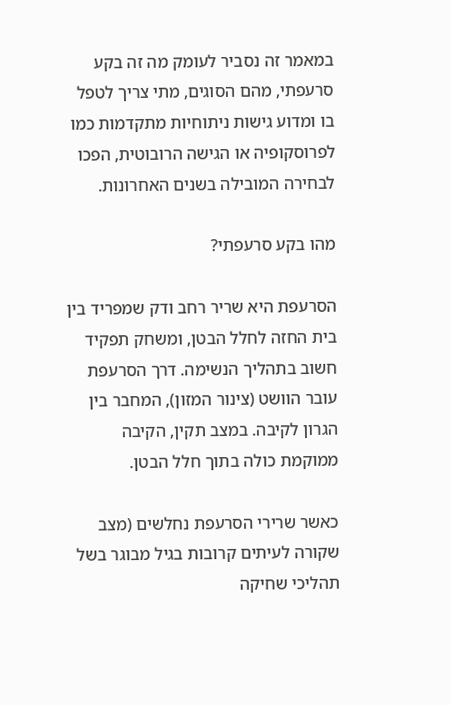במאמר זה נסביר לעומק מה זה בקע סרעפתי, מהם הסוגים, מתי צריך לטפל בו ומדוע גישות ניתוחיות מתקדמות כמו לפרוסקופיה או הגישה הרובוטית, הפכו לבחירה המובילה בשנים האחרונות.

מהו בקע סרעפתי?

הסרעפת היא שריר רחב ודק שמפריד בין בית החזה לחלל הבטן, ומשחק תפקיד חשוב בתהליך הנשימה. דרך הסרעפת עובר הוושט (צינור המזון), המחבר בין הגרון לקיבה. במצב תקין, הקיבה ממוקמת כולה בתוך חלל הבטן.

כאשר שרירי הסרעפת נחלשים (מצב שקורה לעיתים קרובות בגיל מבוגר בשל תהליכי שחיקה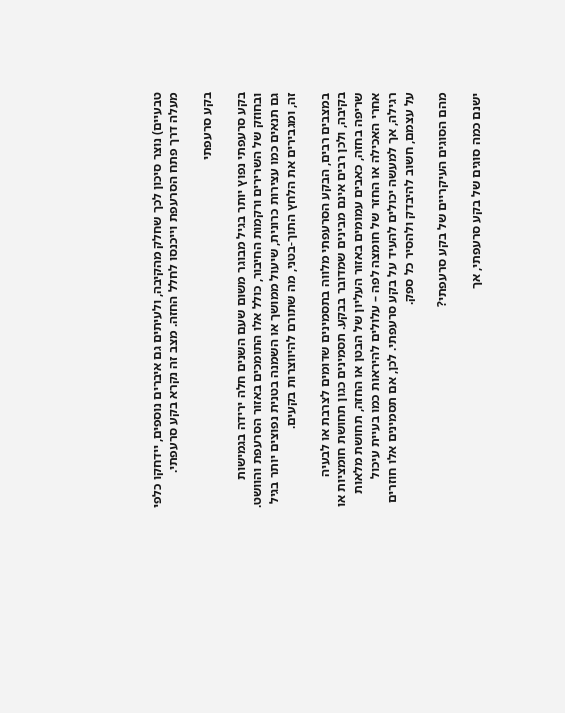טבעיים) נוצר סיכון לכך שחלק מהקיבה, ולעיתים גם איברים נוספים, יידחקו כלפי מעלה דרך פתח הסרעפת וייכנסו לחלל החזה. מצב זה נקרא בקע סרעפתי.

בקע סרעפתי

בקע סרעפתי נפוץ יותר בגיל מבוגר משום שעם השנים חלה ירידה בגמישות ובחוזק של השרירים ורקמות החיבור, כולל אלו התומכים באזור הסרעפת והוושט. גם תנאים כמו עצירות כרונית, שיעול ממושך או השמנה בטנית נפוצים יותר בגיל זה, ומגבירים את הלחץ התוך-בטני, מה שתורם להיווצרות בקעים.

במצבים רבים, הבקע הסרעפתי מלווה בתסמינים שדומים לצרבת או לבעיה בקיבה, ולכן רבים אינם מבינים שמדובר בבקע. תסמינים כגון תחושת חומציות או שריפה בחזה, כאבים עמומים באזור העליון של הבטן או החזה, תחושת מלאות אחרי האכילה או החזר של חומצה לפה – עלולים להיראות כמו בעיית עיכול רגילה, אך למעשה יכולים להעיד על בקע סרעפתי. לכן, אם תסמינים אלו חוזרים על עצמם, חשוב להיבדק ולהסיר כל ספק.

מהם הסוגים העיקריים של בקע סרעפתי?

ישנם כמה סוגים של בקע סרעפתי, אך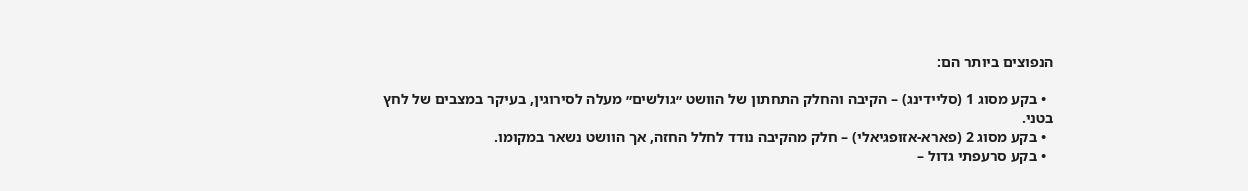הנפוצים ביותר הם:

  • בקע מסוג 1 (סליידינג) – הקיבה והחלק התחתון של הוושט ״גולשים״ מעלה לסירוגין, בעיקר במצבים של לחץ בטני.
  • בקע מסוג 2 (פארא-אזופגיאלי) – חלק מהקיבה נודד לחלל החזה, אך הוושט נשאר במקומו.
  • בקע סרעפתי גדול –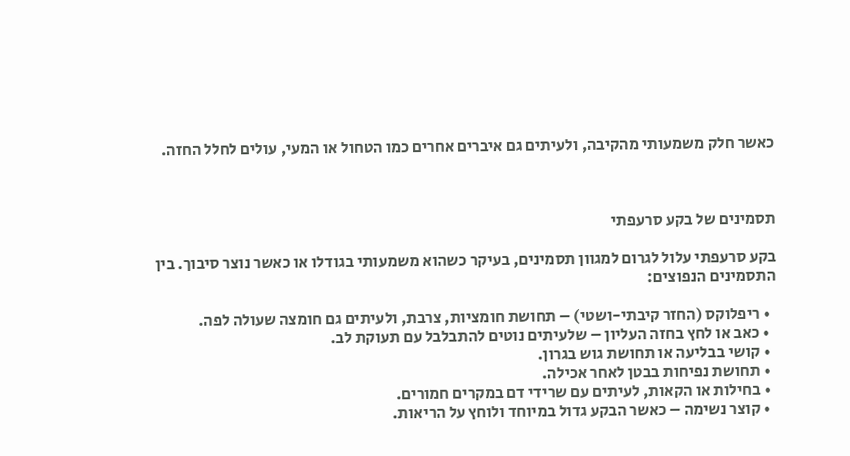כאשר חלק משמעותי מהקיבה, ולעיתים גם איברים אחרים כמו הטחול או המעי, עולים לחלל החזה.



תסמינים של בקע סרעפתי

בקע סרעפתי עלול לגרום למגוון תסמינים, בעיקר כשהוא משמעותי בגודלו או כאשר נוצר סיבוך. בין התסמינים הנפוצים:

  • ריפלוקס (החזר קיבתי-ושטי) – תחושת חומציות, צרבת, ולעיתים גם חומצה שעולה לפה.
  • כאב או לחץ בחזה העליון – שלעיתים נוטים להתבלבל עם תעוקת לב.
  • קושי בבליעה או תחושת גוש בגרון.
  • תחושת נפיחות בבטן לאחר אכילה.
  • בחילות או הקאות, לעיתים עם שרידי דם במקרים חמורים.
  • קוצר נשימה – כאשר הבקע גדול במיוחד ולוחץ על הריאות.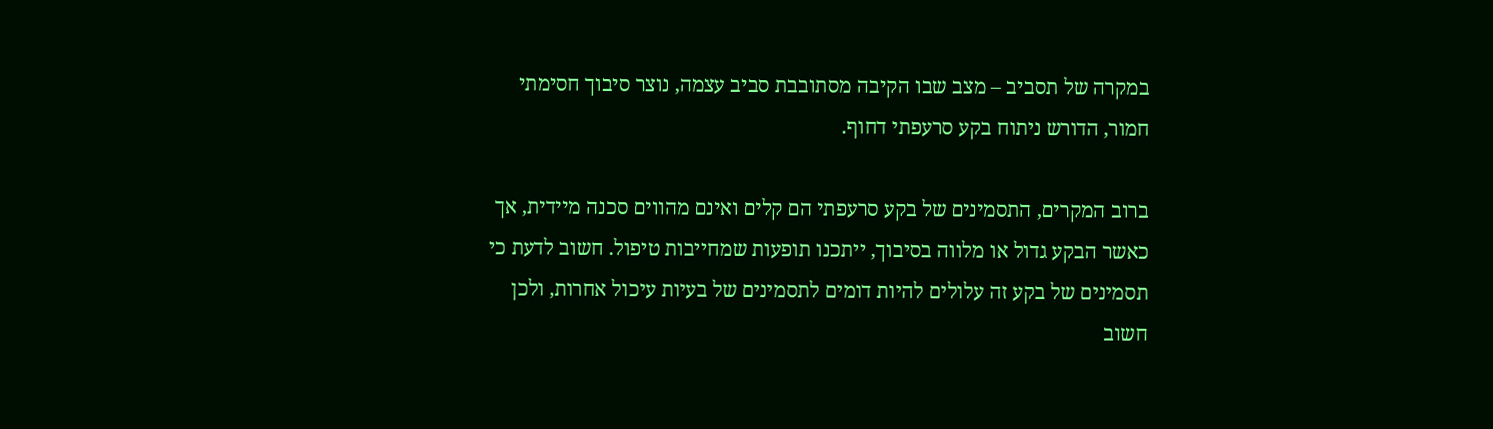במקרה של תסביב – מצב שבו הקיבה מסתובבת סביב עצמה, נוצר סיבוך חסימתי חמור, הדורש ניתוח בקע סרעפתי דחוף.

ברוב המקרים, התסמינים של בקע סרעפתי הם קלים ואינם מהווים סכנה מיידית, אך כאשר הבקע גדול או מלווה בסיבוך, ייתכנו תופעות שמחייבות טיפול. חשוב לדעת כי תסמינים של בקע זה עלולים להיות דומים לתסמינים של בעיות עיכול אחרות, ולכן חשוב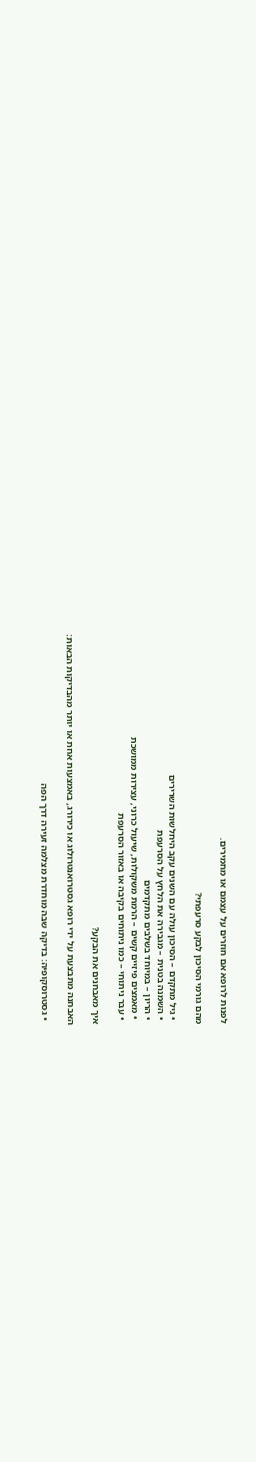לפנות לרופא אם חוזרים על עצמם או מחמירים.

מהם גורמי הסיכון לבקע סרעפתי?

  • גיל מתקדם – הסיכון עולה עם השנים עקב היחלשות השרירים
  • השמנה בטנית – מגבירה את הלחץ על הסרעפת
  • הריון – במיוחד בשלבים מתקדמים
  • מאמצים פיזיים קשים – הרמת משקולות, שיעול כרוני, עצירות ממושכת
  • עבר ניתוחי – כמו ניתוחים בקיבה או באזור הסרעפת

איך מאבחנים את הבקע?

האבחנה מתבצעת על ידי רופא גסטרואנטרולוג או כירורג, באמצעות אחת או יותר מהבדיקות הבאות:

  • גסטרוסקופיה: בדיקה שבה מוחדרת מצלמה זעירה דרך הפה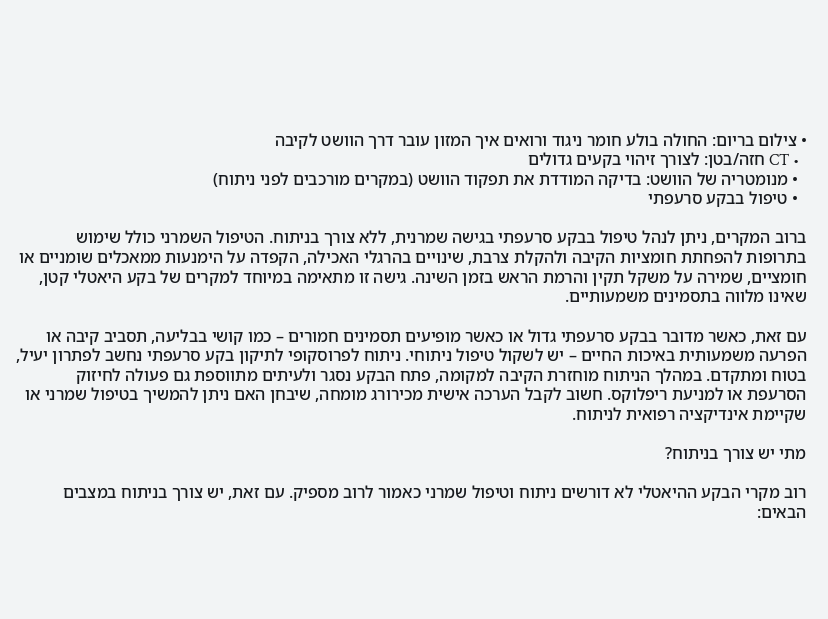• צילום בריום: החולה בולע חומר ניגוד ורואים איך המזון עובר דרך הוושט לקיבה
  • CT חזה/בטן: לצורך זיהוי בקעים גדולים
  • מנומטריה של הוושט: בדיקה המודדת את תפקוד הוושט (במקרים מורכבים לפני ניתוח)
  • טיפול בבקע סרעפתי

ברוב המקרים, ניתן לנהל טיפול בבקע סרעפתי בגישה שמרנית, ללא צורך בניתוח. הטיפול השמרני כולל שימוש בתרופות להפחתת חומציות הקיבה ולהקלת צרבת, שינויים בהרגלי האכילה, הקפדה על הימנעות ממאכלים שומניים או חומציים, שמירה על משקל תקין והרמת הראש בזמן השינה. גישה זו מתאימה במיוחד למקרים של בקע היאטלי קטן, שאינו מלווה בתסמינים משמעותיים.

עם זאת, כאשר מדובר בבקע סרעפתי גדול או כאשר מופיעים תסמינים חמורים – כמו קושי בבליעה, תסביב קיבה או הפרעה משמעותית באיכות החיים – יש לשקול טיפול ניתוחי. ניתוח לפרוסקופי לתיקון בקע סרעפתי נחשב לפתרון יעיל, בטוח ומתקדם. במהלך הניתוח מוחזרת הקיבה למקומה, פתח הבקע נסגר ולעיתים מתווספת גם פעולה לחיזוק הסרעפת או למניעת ריפלוקס. חשוב לקבל הערכה אישית מכירורג מומחה, שיבחן האם ניתן להמשיך בטיפול שמרני או שקיימת אינדיקציה רפואית לניתוח.

מתי יש צורך בניתוח?

רוב מקרי הבקע ההיאטלי לא דורשים ניתוח וטיפול שמרני כאמור לרוב מספיק. עם זאת, יש צורך בניתוח במצבים הבאים: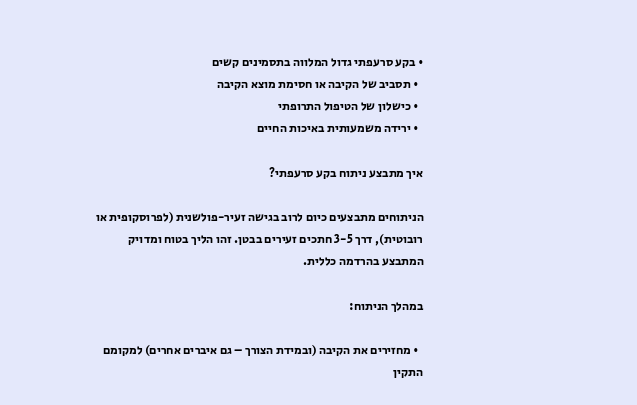• בקע סרעפתי גדול המלווה בתסמינים קשים
  • תסביב של הקיבה או חסימת מוצא הקיבה
  • כישלון של הטיפול התרופתי
  • ירידה משמעותית באיכות החיים

איך מתבצע ניתוח בקע סרעפתי?

הניתוחים מתבצעים כיום לרוב בגישה זעיר-פולשנית (לפרוסקופית או רובוטית), דרך 3-5 חתכים זעירים בבטן. זהו הליך בטוח ומדויק המתבצע בהרדמה כללית.

במהלך הניתוח:

  • מחזירים את הקיבה (ובמידת הצורך – גם איברים אחרים) למקומם התקין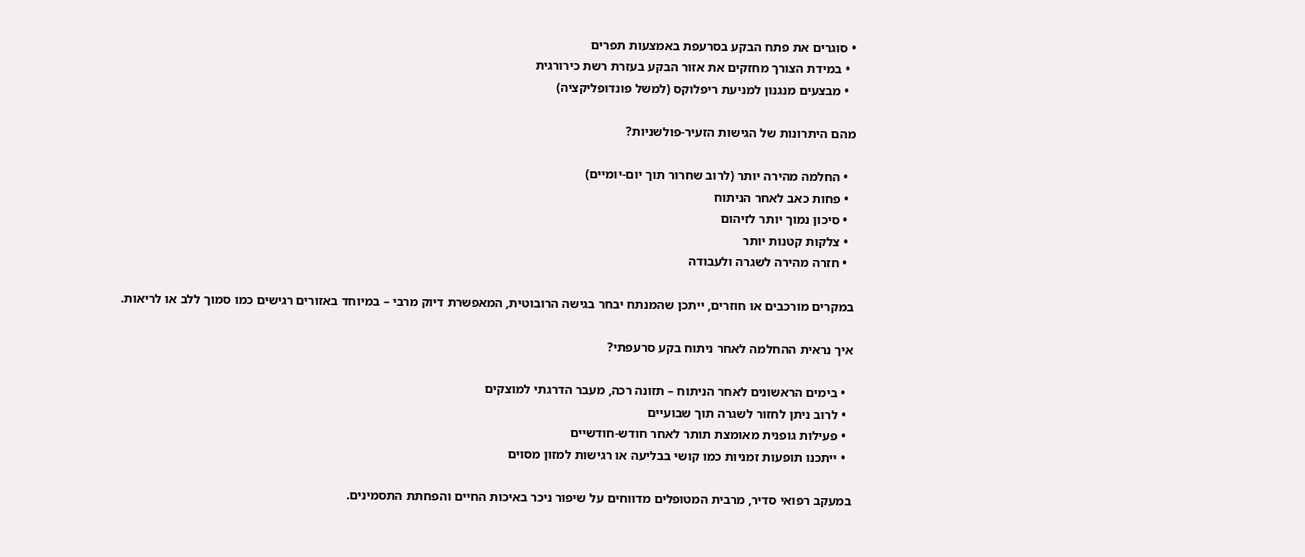• סוגרים את פתח הבקע בסרעפת באמצעות תפרים
  • במידת הצורך מחזקים את אזור הבקע בעזרת רשת כירורגית
  • מבצעים מנגנון למניעת ריפלוקס (למשל פונדופליקציה)

מהם היתרונות של הגישות הזעיר-פולשניות?

  • החלמה מהירה יותר (לרוב שחרור תוך יום-יומיים)
  • פחות כאב לאחר הניתוח
  • סיכון נמוך יותר לזיהום
  • צלקות קטנות יותר
  • חזרה מהירה לשגרה ולעבודה

במקרים מורכבים או חוזרים, ייתכן שהמנתח יבחר בגישה הרובוטית, המאפשרת דיוק מרבי – במיוחד באזורים רגישים כמו סמוך ללב או לריאות.

איך נראית ההחלמה לאחר ניתוח בקע סרעפתי?

  • בימים הראשונים לאחר הניתוח – תזונה רכה, מעבר הדרגתי למוצקים
  • לרוב ניתן לחזור לשגרה תוך שבועיים
  • פעילות גופנית מאומצת תותר לאחר חודש-חודשיים
  • ייתכנו תופעות זמניות כמו קושי בבליעה או רגישות למזון מסוים

במעקב רפואי סדיר, מרבית המטופלים מדווחים על שיפור ניכר באיכות החיים והפחתת התסמינים.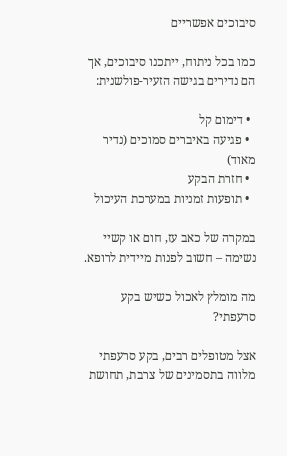סיבוכים אפשריים

כמו בכל ניתוח, ייתכנו סיבוכים, אך הם נדירים בגישה הזעיר-פולשנית:

  • דימום קל
  • פגיעה באיברים סמוכים (נדיר מאוד)
  • חזרת הבקע
  • תופעות זמניות במערכת העיכול

במקרה של כאב עז, חום או קשיי נשימה – חשוב לפנות מיידית לרופא.

מה מומלץ לאכול כשיש בקע סרעפתי?

אצל מטופלים רבים, בקע סרעפתי מלווה בתסמינים של צרבת, תחושת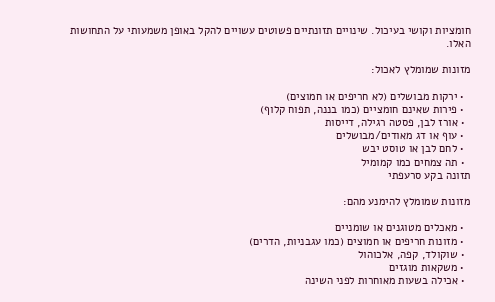חומציות וקושי בעיכול. שינויים תזונתיים פשוטים עשויים להקל באופן משמעותי על התחושות האלו.

מזונות שמומלץ לאכול:

  • ירקות מבושלים (לא חריפים או חמוצים)
  • פירות שאינם חומציים (כמו בננה, תפוח קלוף)
  • אורז לבן, פסטה רגילה, דייסות
  • עוף או דג מאודים/מבושלים
  • לחם לבן או טוסט יבש
  • תה צמחים כמו קמומיל
תזונה בקע סרעפתי

מזונות שמומלץ להימנע מהם:

  • מאכלים מטוגנים או שומניים
  • מזונות חריפים או חמוצים (כמו עגבניות, הדרים)
  • שוקולד, קפה, אלכוהול
  • משקאות מוגזים
  • אכילה בשעות מאוחרות לפני השינה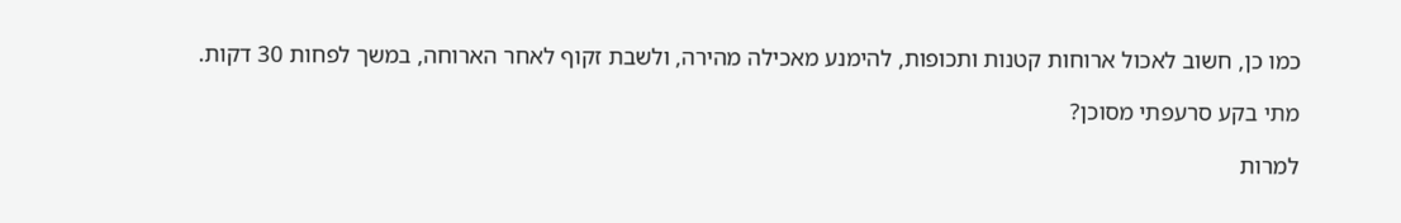כמו כן, חשוב לאכול ארוחות קטנות ותכופות, להימנע מאכילה מהירה, ולשבת זקוף לאחר הארוחה, במשך לפחות 30 דקות.

מתי בקע סרעפתי מסוכן?

למרות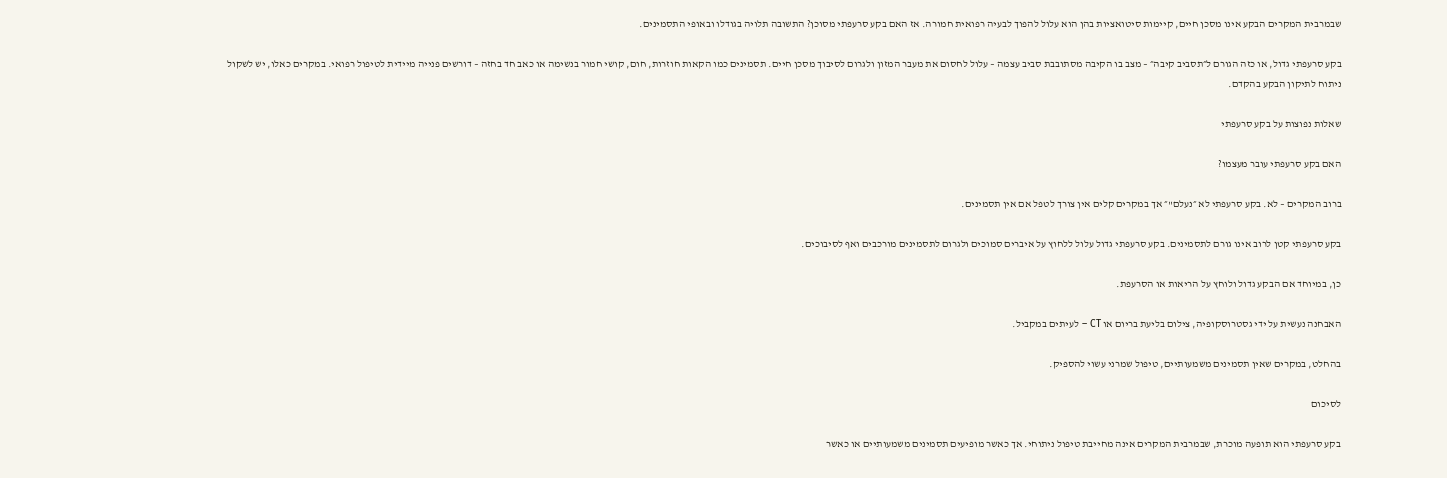שבמרבית המקרים הבקע אינו מסכן חיים, קיימות סיטואציות בהן הוא עלול להפוך לבעיה רפואית חמורה. אז האם בקע סרעפתי מסוכן? התשובה תלויה בגודלו ובאופי התסמינים.

בקע סרעפתי גדול, או כזה הגורם ל״תסביב קיבה״ – מצב בו הקיבה מסתובבת סביב עצמה – עלול לחסום את מעבר המזון ולגרום לסיבוך מסכן חיים. תסמינים כמו הקאות חוזרות, חום, קושי חמור בנשימה או כאב חד בחזה – דורשים פנייה מיידית לטיפול רפואי. במקרים כאלו, יש לשקול ניתוח לתיקון הבקע בהקדם.

שאלות נפוצות על בקע סרעפתי

האם בקע סרעפתי עובר מעצמו?

ברוב המקרים – לא. בקע סרעפתי לא ״נעלם"״ אך במקרים קלים אין צורך לטפל אם אין תסמינים.

בקע סרעפתי קטן לרוב אינו גורם לתסמינים. בקע סרעפתי גדול עלול ללחוץ על איברים סמוכים ולגרום לתסמינים מורכבים ואף לסיבוכים.

כן, במיוחד אם הבקע גדול ולוחץ על הריאות או הסרעפת.

האבחנה נעשית על ידי גסטרוסקופיה, צילום בליעת בריום או CT – לעיתים במקביל.

בהחלט, במקרים שאין תסמינים משמעותיים, טיפול שמרני עשוי להספיק.

לסיכום

בקע סרעפתי הוא תופעה מוכרת, שבמרבית המקרים אינה מחייבת טיפול ניתוחי. אך כאשר מופיעים תסמינים משמעותיים או כאשר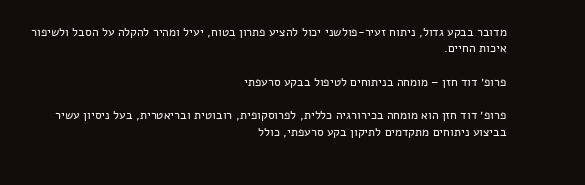מדובר בבקע גדול, ניתוח זעיר-פולשני יכול להציע פתרון בטוח, יעיל ומהיר להקלה על הסבל ולשיפור איכות החיים.

פרופ׳ דוד חזן – מומחה בניתוחים לטיפול בבקע סרעפתי

פרופ׳ דוד חזן הוא מומחה בכירורגיה כללית, לפרוסקופית, רובוטית ובריאטרית, בעל ניסיון עשיר בביצוע ניתוחים מתקדמים לתיקון בקע סרעפתי, כולל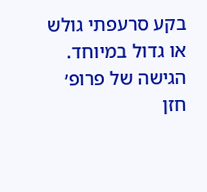בקע סרעפתי גולש או גדול במיוחד. הגישה של פרופ׳ חזן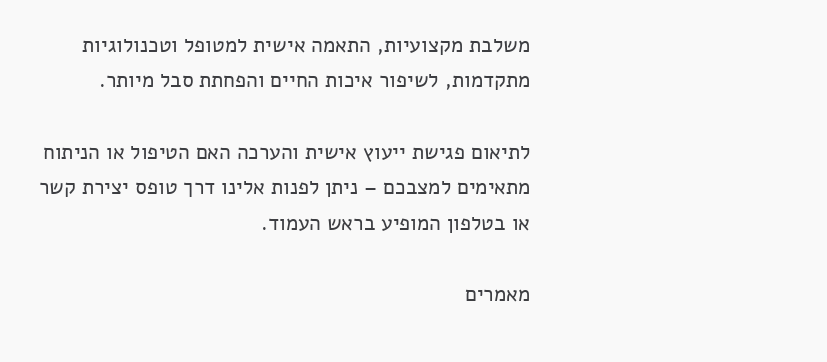משלבת מקצועיות, התאמה אישית למטופל וטכנולוגיות מתקדמות, לשיפור איכות החיים והפחתת סבל מיותר.

לתיאום פגישת ייעוץ אישית והערכה האם הטיפול או הניתוח מתאימים למצבכם – ניתן לפנות אלינו דרך טופס יצירת קשר או בטלפון המופיע בראש העמוד.

מאמרים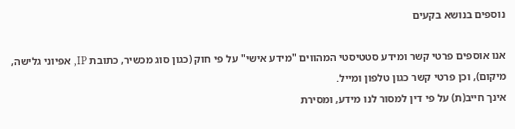נוספים בנושא בקעים

אנו אוספים פרטי קשר ומידע סטטיסטי המהווים "מידע אישי" על פי חוק (כגון סוג מכשיר, כתובת IP, אפיוני גלישה, מיקום), וכן פרטי קשר כגון טלפון ומייל.
אינך חייב(ת) על פי דין למסור לנו מידע, ומסירת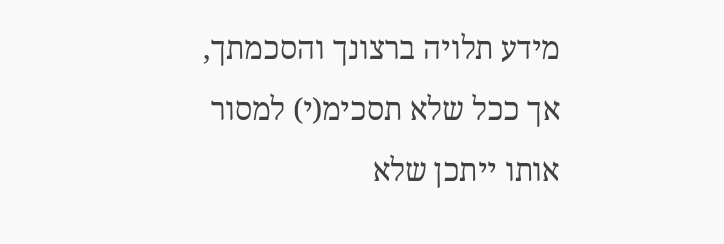מידע תלויה ברצונך והסכמתך, אך ככל שלא תסכימ(י) למסור אותו ייתכן שלא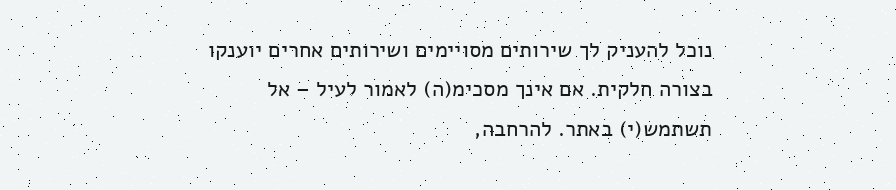נוכל להעניק לך שירותים מסויימים ושירותים אחרים יוענקו בצורה חלקית. אם אינך מסכימ(ה) לאמור לעיל – אל תשתמש(י) באתר. להרחבה,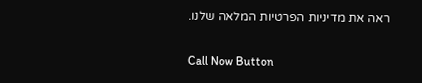ראה את מדיניות הפרטיות המלאה שלנו.

Call Now Button